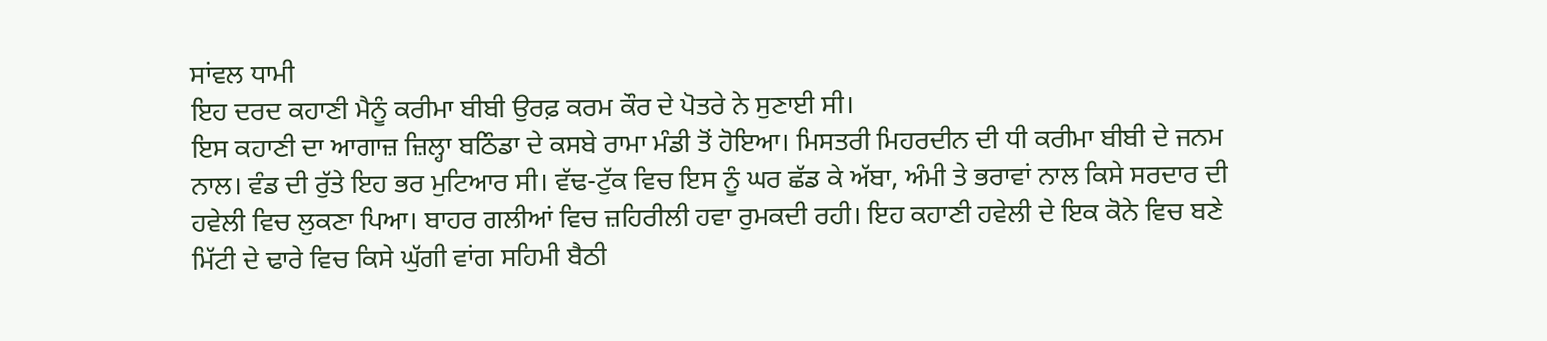ਸਾਂਵਲ ਧਾਮੀ
ਇਹ ਦਰਦ ਕਹਾਣੀ ਮੈਨੂੰ ਕਰੀਮਾ ਬੀਬੀ ਉਰਫ਼ ਕਰਮ ਕੌਰ ਦੇ ਪੋਤਰੇ ਨੇ ਸੁਣਾਈ ਸੀ।
ਇਸ ਕਹਾਣੀ ਦਾ ਆਗਾਜ਼ ਜ਼ਿਲ੍ਹਾ ਬਠਿੰਡਾ ਦੇ ਕਸਬੇ ਰਾਮਾ ਮੰਡੀ ਤੋਂ ਹੋਇਆ। ਮਿਸਤਰੀ ਮਿਹਰਦੀਨ ਦੀ ਧੀ ਕਰੀਮਾ ਬੀਬੀ ਦੇ ਜਨਮ ਨਾਲ। ਵੰਡ ਦੀ ਰੁੱਤੇ ਇਹ ਭਰ ਮੁਟਿਆਰ ਸੀ। ਵੱਢ-ਟੁੱਕ ਵਿਚ ਇਸ ਨੂੰ ਘਰ ਛੱਡ ਕੇ ਅੱਬਾ, ਅੰਮੀ ਤੇ ਭਰਾਵਾਂ ਨਾਲ ਕਿਸੇ ਸਰਦਾਰ ਦੀ ਹਵੇਲੀ ਵਿਚ ਲੁਕਣਾ ਪਿਆ। ਬਾਹਰ ਗਲੀਆਂ ਵਿਚ ਜ਼ਹਿਰੀਲੀ ਹਵਾ ਰੁਮਕਦੀ ਰਹੀ। ਇਹ ਕਹਾਣੀ ਹਵੇਲੀ ਦੇ ਇਕ ਕੋਨੇ ਵਿਚ ਬਣੇ ਮਿੱਟੀ ਦੇ ਢਾਰੇ ਵਿਚ ਕਿਸੇ ਘੁੱਗੀ ਵਾਂਗ ਸਹਿਮੀ ਬੈਠੀ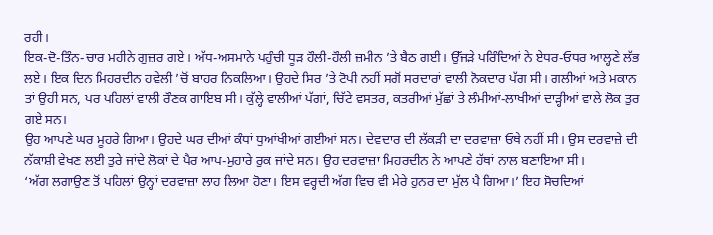ਰਹੀ।
ਇਕ-ਦੋ-ਤਿੰਨ-ਚਾਰ ਮਹੀਨੇ ਗੁਜ਼ਰ ਗਏ। ਅੱਧ-ਅਸਮਾਨੇ ਪਹੁੰਚੀ ਧੂੜ ਹੌਲੀ-ਹੌਲੀ ਜ਼ਮੀਨ ’ਤੇ ਬੈਠ ਗਈ। ਉੱਜੜੇ ਪਰਿੰਦਿਆਂ ਨੇ ਏਧਰ-ਓਧਰ ਆਲ੍ਹਣੇ ਲੱਭ ਲਏ। ਇਕ ਦਿਨ ਮਿਹਰਦੀਨ ਹਵੇਲੀ ’ਚੋਂ ਬਾਹਰ ਨਿਕਲਿਆ। ਉਹਦੇ ਸਿਰ ’ਤੇ ਟੋਪੀ ਨਹੀਂ ਸਗੋਂ ਸਰਦਾਰਾਂ ਵਾਲੀ ਨੋਕਦਾਰ ਪੱਗ ਸੀ। ਗਲੀਆਂ ਅਤੇ ਮਕਾਨ ਤਾਂ ਉਹੀ ਸਨ, ਪਰ ਪਹਿਲਾਂ ਵਾਲੀ ਰੌਣਕ ਗਾਇਬ ਸੀ। ਕੁੱਲ੍ਹੇ ਵਾਲੀਆਂ ਪੱਗਾਂ, ਚਿੱਟੇ ਵਸਤਰ, ਕਤਰੀਆਂ ਮੁੱਛਾਂ ਤੇ ਲੰਮੀਆਂ-ਲਾਖੀਆਂ ਦਾੜ੍ਹੀਆਂ ਵਾਲੇ ਲੋਕ ਤੁਰ ਗਏ ਸਨ।
ਉਹ ਆਪਣੇ ਘਰ ਮੂਹਰੇ ਗਿਆ। ਉਹਦੇ ਘਰ ਦੀਆਂ ਕੰਧਾਂ ਧੁਆਂਖੀਆਂ ਗਈਆਂ ਸਨ। ਦੇਵਦਾਰ ਦੀ ਲੱਕੜੀ ਦਾ ਦਰਵਾਜ਼ਾ ਓਥੇ ਨਹੀਂ ਸੀ। ਉਸ ਦਰਵਾਜ਼ੇ ਦੀ ਨੱਕਾਸ਼ੀ ਵੇਖਣ ਲਈ ਤੁਰੇ ਜਾਂਦੇ ਲੋਕਾਂ ਦੇ ਪੈਰ ਆਪ-ਮੁਹਾਰੇ ਰੁਕ ਜਾਂਦੇ ਸਨ। ਉਹ ਦਰਵਾਜ਼ਾ ਮਿਹਰਦੀਨ ਨੇ ਆਪਣੇ ਹੱਥਾਂ ਨਾਲ ਬਣਾਇਆ ਸੀ।
‘ਅੱਗ ਲਗਾਉਣ ਤੋਂ ਪਹਿਲਾਂ ਉਨ੍ਹਾਂ ਦਰਵਾਜ਼ਾ ਲਾਹ ਲਿਆ ਹੋਣਾ। ਇਸ ਵਰ੍ਹਦੀ ਅੱਗ ਵਿਚ ਵੀ ਮੇਰੇ ਹੁਨਰ ਦਾ ਮੁੱਲ ਪੈ ਗਿਆ।’ ਇਹ ਸੋਚਦਿਆਂ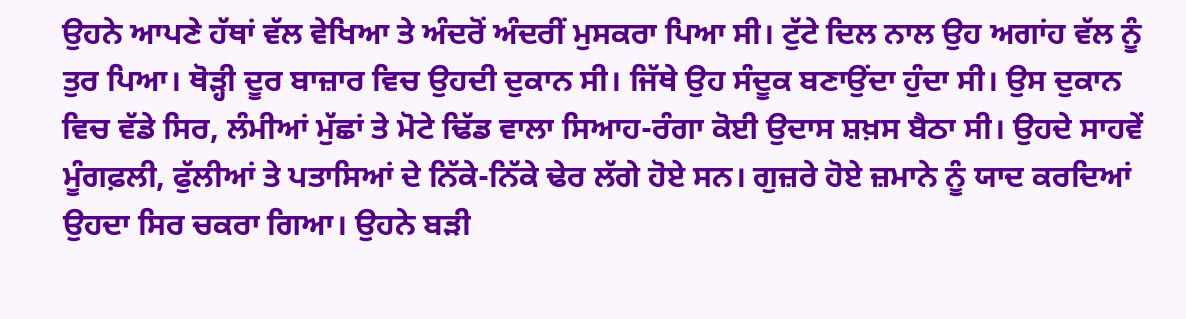ਉਹਨੇ ਆਪਣੇ ਹੱਥਾਂ ਵੱਲ ਵੇਖਿਆ ਤੇ ਅੰਦਰੋਂ ਅੰਦਰੀਂ ਮੁਸਕਰਾ ਪਿਆ ਸੀ। ਟੁੱਟੇ ਦਿਲ ਨਾਲ ਉਹ ਅਗਾਂਹ ਵੱਲ ਨੂੰ ਤੁਰ ਪਿਆ। ਥੋੜ੍ਹੀ ਦੂਰ ਬਾਜ਼ਾਰ ਵਿਚ ਉਹਦੀ ਦੁਕਾਨ ਸੀ। ਜਿੱਥੇ ਉਹ ਸੰਦੂਕ ਬਣਾਉਂਦਾ ਹੁੰਦਾ ਸੀ। ਉਸ ਦੁਕਾਨ ਵਿਚ ਵੱਡੇ ਸਿਰ, ਲੰਮੀਆਂ ਮੁੱਛਾਂ ਤੇ ਮੋਟੇ ਢਿੱਡ ਵਾਲਾ ਸਿਆਹ-ਰੰਗਾ ਕੋਈ ਉਦਾਸ ਸ਼ਖ਼ਸ ਬੈਠਾ ਸੀ। ਉਹਦੇ ਸਾਹਵੇਂ ਮੂੰਗਫ਼ਲੀ, ਫੁੱਲੀਆਂ ਤੇ ਪਤਾਸਿਆਂ ਦੇ ਨਿੱਕੇ-ਨਿੱਕੇ ਢੇਰ ਲੱਗੇ ਹੋਏ ਸਨ। ਗੁਜ਼ਰੇ ਹੋਏ ਜ਼ਮਾਨੇ ਨੂੰ ਯਾਦ ਕਰਦਿਆਂ ਉਹਦਾ ਸਿਰ ਚਕਰਾ ਗਿਆ। ਉਹਨੇ ਬੜੀ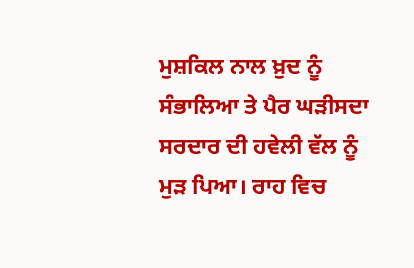ਮੁਸ਼ਕਿਲ ਨਾਲ ਖ਼ੁਦ ਨੂੰ ਸੰਭਾਲਿਆ ਤੇ ਪੈਰ ਘੜੀਸਦਾ ਸਰਦਾਰ ਦੀ ਹਵੇਲੀ ਵੱਲ ਨੂੰ ਮੁੜ ਪਿਆ। ਰਾਹ ਵਿਚ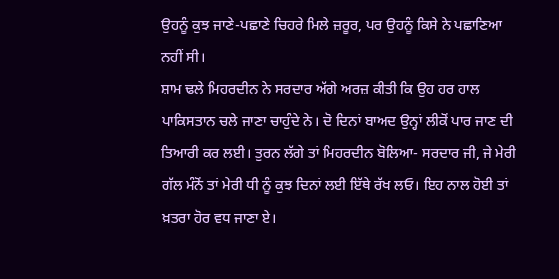ਉਹਨੂੰ ਕੁਝ ਜਾਣੇ-ਪਛਾਣੇ ਚਿਹਰੇ ਮਿਲੇ ਜ਼ਰੂਰ, ਪਰ ਉਹਨੂੰ ਕਿਸੇ ਨੇ ਪਛਾਣਿਆ ਨਹੀਂ ਸੀ।
ਸ਼ਾਮ ਢਲੇ ਮਿਹਰਦੀਨ ਨੇ ਸਰਦਾਰ ਅੱਗੇ ਅਰਜ਼ ਕੀਤੀ ਕਿ ਉਹ ਹਰ ਹਾਲ ਪਾਕਿਸਤਾਨ ਚਲੇ ਜਾਣਾ ਚਾਹੁੰਦੇ ਨੇ। ਦੋ ਦਿਨਾਂ ਬਾਅਦ ਉਨ੍ਹਾਂ ਲੀਕੋਂ ਪਾਰ ਜਾਣ ਦੀ ਤਿਆਰੀ ਕਰ ਲਈ। ਤੁਰਨ ਲੱਗੇ ਤਾਂ ਮਿਹਰਦੀਨ ਬੋਲਿਆ- ਸਰਦਾਰ ਜੀ, ਜੇ ਮੇਰੀ ਗੱਲ ਮੰਨੋਂ ਤਾਂ ਮੇਰੀ ਧੀ ਨੂੰ ਕੁਝ ਦਿਨਾਂ ਲਈ ਇੱਥੇ ਰੱਖ ਲਓ। ਇਹ ਨਾਲ ਹੋਈ ਤਾਂ ਖ਼ਤਰਾ ਹੋਰ ਵਧ ਜਾਣਾ ਏ।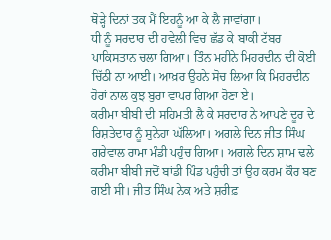ਥੋੜ੍ਹੇ ਦਿਨਾਂ ਤਕ ਮੈਂ ਇਹਨੂੰ ਆ ਕੇ ਲੈ ਜਾਵਾਂਗਾ।
ਧੀ ਨੂੰ ਸਰਦਾਰ ਦੀ ਹਵੇਲੀ ਵਿਚ ਛੱਡ ਕੇ ਬਾਕੀ ਟੱਬਰ ਪਾਕਿਸਤਾਨ ਚਲਾ ਗਿਆ। ਤਿੰਨ ਮਹੀਨੇ ਮਿਹਰਦੀਨ ਦੀ ਕੋਈ ਚਿੱਠੀ ਨਾ ਆਈ। ਆਖ਼ਰ ਉਹਨੇ ਸੋਚ ਲਿਆ ਕਿ ਮਿਹਰਦੀਨ ਹੋਰਾਂ ਨਾਲ ਕੁਝ ਬੁਰਾ ਵਾਪਰ ਗਿਆ ਹੋਣਾ ਏ।
ਕਰੀਮਾ ਬੀਬੀ ਦੀ ਸਹਿਮਤੀ ਲੈ ਕੇ ਸਰਦਾਰ ਨੇ ਆਪਣੇ ਦੂਰ ਦੇ ਰਿਸ਼ਤੇਦਾਰ ਨੂੰ ਸੁਨੇਹਾ ਘੱਲਿਆ। ਅਗਲੇ ਦਿਨ ਜੀਤ ਸਿੰਘ ਗਰੇਵਾਲ ਰਾਮਾ ਮੰਡੀ ਪਹੁੰਚ ਗਿਆ। ਅਗਲੇ ਦਿਨ ਸ਼ਾਮ ਢਲੇ ਕਰੀਮਾ ਬੀਬੀ ਜਦੋਂ ਬਾਂਡੀ ਪਿੰਡ ਪਹੁੰਚੀ ਤਾਂ ਉਹ ਕਰਮ ਕੌਰ ਬਣ ਗਈ ਸੀ। ਜੀਤ ਸਿੰਘ ਨੇਕ ਅਤੇ ਸ਼ਰੀਫ਼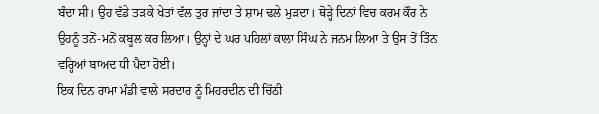ਬੰਦਾ ਸੀ। ਉਹ ਵੱਡੇ ਤੜਕੇ ਖੇਤਾਂ ਵੱਲ ਤੁਰ ਜਾਂਦਾ ਤੇ ਸ਼ਾਮ ਢਲੇ ਮੁੜਦਾ। ਥੋੜ੍ਹੇ ਦਿਨਾਂ ਵਿਚ ਕਰਮ ਕੌਰ ਨੇ ਉਹਨੂੰ ਤਨੋਂ-ਮਨੋਂ ਕਬੂਲ ਕਰ ਲਿਆ। ਉਨ੍ਹਾਂ ਦੇ ਘਰ ਪਹਿਲਾਂ ਕਾਲਾ ਸਿੰਘ ਨੇ ਜਨਮ ਲਿਆ ਤੇ ਉਸ ਤੋਂ ਤਿੰਨ ਵਰ੍ਹਿਆਂ ਬਾਅਦ ਧੀ ਪੈਦਾ ਹੋਈ।
ਇਕ ਦਿਨ ਰਾਮਾ ਮੰਡੀ ਵਾਲੇ ਸਰਦਾਰ ਨੂੰ ਮਿਹਰਦੀਨ ਦੀ ਚਿੱਠੀ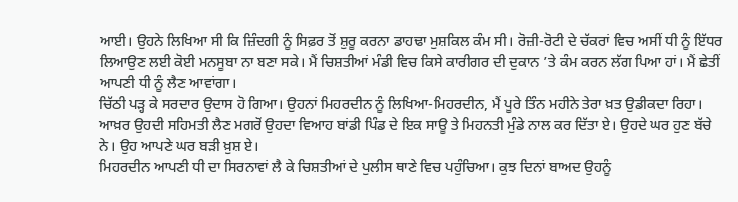ਆਈ। ਉਹਨੇ ਲਿਖਿਆ ਸੀ ਕਿ ਜ਼ਿੰਦਗੀ ਨੂੰ ਸਿਫ਼ਰ ਤੋਂ ਸ਼ੁਰੂ ਕਰਨਾ ਡਾਹਢਾ ਮੁਸ਼ਕਿਲ ਕੰਮ ਸੀ। ਰੋਜ਼ੀ-ਰੋਟੀ ਦੇ ਚੱਕਰਾਂ ਵਿਚ ਅਸੀਂ ਧੀ ਨੂੰ ਇੱਧਰ ਲਿਆਉਣ ਲਈ ਕੋਈ ਮਨਸੂਬਾ ਨਾ ਬਣਾ ਸਕੇ। ਮੈਂ ਚਿਸ਼ਤੀਆਂ ਮੰਡੀ ਵਿਚ ਕਿਸੇ ਕਾਰੀਗਰ ਦੀ ਦੁਕਾਨ ’ਤੇ ਕੰਮ ਕਰਨ ਲੱਗ ਪਿਆ ਹਾਂ। ਮੈਂ ਛੇਤੀਂ ਆਪਣੀ ਧੀ ਨੂੰ ਲੈਣ ਆਵਾਂਗਾ।
ਚਿੱਠੀ ਪੜ੍ਹ ਕੇ ਸਰਦਾਰ ਉਦਾਸ ਹੋ ਗਿਆ। ਉਹਨਾਂ ਮਿਹਰਦੀਨ ਨੂੰ ਲਿਖਿਆ-ਮਿਹਰਦੀਨ, ਮੈਂ ਪੂਰੇ ਤਿੰਨ ਮਹੀਨੇ ਤੇਰਾ ਖ਼ਤ ਉਡੀਕਦਾ ਰਿਹਾ। ਆਖ਼ਰ ਉਹਦੀ ਸਹਿਮਤੀ ਲੈਣ ਮਗਰੋਂ ਉਹਦਾ ਵਿਆਹ ਬਾਂਡੀ ਪਿੰਡ ਦੇ ਇਕ ਸਾਊ ਤੇ ਮਿਹਨਤੀ ਮੁੰਡੇ ਨਾਲ ਕਰ ਦਿੱਤਾ ਏ। ਉਹਦੇ ਘਰ ਹੁਣ ਬੱਚੇ ਨੇ। ਉਹ ਆਪਣੇ ਘਰ ਬੜੀ ਖ਼ੁਸ਼ ਏ।
ਮਿਹਰਦੀਨ ਆਪਣੀ ਧੀ ਦਾ ਸਿਰਨਾਵਾਂ ਲੈ ਕੇ ਚਿਸ਼ਤੀਆਂ ਦੇ ਪੁਲੀਸ ਥਾਣੇ ਵਿਚ ਪਹੁੰਚਿਆ। ਕੁਝ ਦਿਨਾਂ ਬਾਅਦ ਉਹਨੂੰ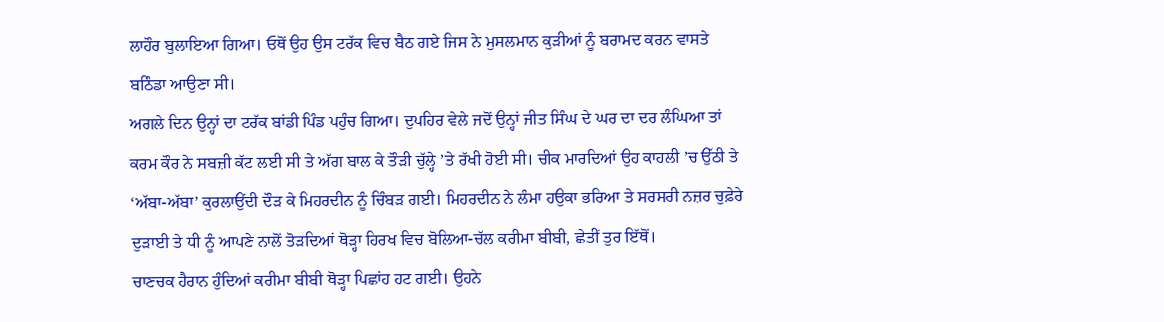ਲਾਹੌਰ ਬੁਲਾਇਆ ਗਿਆ। ਓਥੋਂ ਉਹ ਉਸ ਟਰੱਕ ਵਿਚ ਬੈਠ ਗਏ ਜਿਸ ਨੇ ਮੁਸਲਮਾਨ ਕੁੜੀਆਂ ਨੂੰ ਬਰਾਮਦ ਕਰਨ ਵਾਸਤੇ ਬਠਿੰਡਾ ਆਉਣਾ ਸੀ।
ਅਗਲੇ ਦਿਨ ਉਨ੍ਹਾਂ ਦਾ ਟਰੱਕ ਬਾਂਡੀ ਪਿੰਡ ਪਹੁੰਚ ਗਿਆ। ਦੁਪਹਿਰ ਵੇਲੇ ਜਦੋਂ ਉਨ੍ਹਾਂ ਜੀਤ ਸਿੰਘ ਦੇ ਘਰ ਦਾ ਦਰ ਲੰਘਿਆ ਤਾਂ ਕਰਮ ਕੌਰ ਨੇ ਸਬਜ਼ੀ ਕੱਟ ਲਈ ਸੀ ਤੇ ਅੱਗ ਬਾਲ ਕੇ ਤੌੜੀ ਚੁੱਲ੍ਹੇ ’ਤੇ ਰੱਖੀ ਹੋਈ ਸੀ। ਚੀਕ ਮਾਰਦਿਆਂ ਉਹ ਕਾਹਲੀ ’ਚ ਉੱਠੀ ਤੇ ‘ਅੱਬਾ-ਅੱਬਾ’ ਕੁਰਲਾਉਂਦੀ ਦੌੜ ਕੇ ਮਿਹਰਦੀਨ ਨੂੰ ਚਿੰਬੜ ਗਈ। ਮਿਹਰਦੀਨ ਨੇ ਲੰਮਾ ਹਉਕਾ ਭਰਿਆ ਤੇ ਸਰਸਰੀ ਨਜ਼ਰ ਚੁਫ਼ੇਰੇ ਦੁੜਾਈ ਤੇ ਧੀ ਨੂੰ ਆਪਣੇ ਨਾਲੋਂ ਤੋੜਦਿਆਂ ਥੋੜ੍ਹਾ ਹਿਰਖ ਵਿਚ ਬੋਲਿਆ-ਚੱਲ ਕਰੀਮਾ ਬੀਬੀ, ਛੇਤੀਂ ਤੁਰ ਇੱਥੋਂ।
ਚਾਣਚਕ ਹੈਰਾਨ ਹੁੰਦਿਆਂ ਕਰੀਮਾ ਬੀਬੀ ਥੋੜ੍ਹਾ ਪਿਛਾਂਹ ਹਟ ਗਈ। ਉਹਨੇ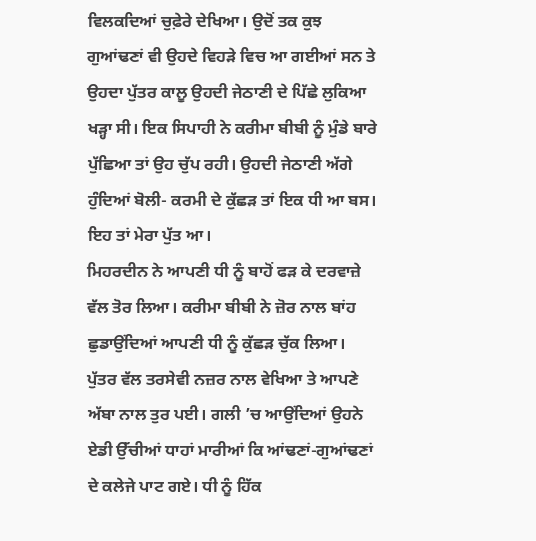ਵਿਲਕਦਿਆਂ ਚੁਫ਼ੇਰੇ ਦੇਖਿਆ। ਉਦੋਂ ਤਕ ਕੁਝ ਗੁਆਂਢਣਾਂ ਵੀ ਉਹਦੇ ਵਿਹੜੇ ਵਿਚ ਆ ਗਈਆਂ ਸਨ ਤੇ ਉਹਦਾ ਪੁੱਤਰ ਕਾਲੂ ਉਹਦੀ ਜੇਠਾਣੀ ਦੇ ਪਿੱਛੇ ਲੁਕਿਆ ਖੜ੍ਹਾ ਸੀ। ਇਕ ਸਿਪਾਹੀ ਨੇ ਕਰੀਮਾ ਬੀਬੀ ਨੂੰ ਮੁੰਡੇ ਬਾਰੇ ਪੁੱਛਿਆ ਤਾਂ ਉਹ ਚੁੱਪ ਰਹੀ। ਉਹਦੀ ਜੇਠਾਣੀ ਅੱਗੇ ਹੁੰਦਿਆਂ ਬੋਲੀ- ਕਰਮੀ ਦੇ ਕੁੱਛੜ ਤਾਂ ਇਕ ਧੀ ਆ ਬਸ। ਇਹ ਤਾਂ ਮੇਰਾ ਪੁੱਤ ਆ।
ਮਿਹਰਦੀਨ ਨੇ ਆਪਣੀ ਧੀ ਨੂੰ ਬਾਹੋਂ ਫੜ ਕੇ ਦਰਵਾਜ਼ੇ ਵੱਲ ਤੋਰ ਲਿਆ। ਕਰੀਮਾ ਬੀਬੀ ਨੇ ਜ਼ੋਰ ਨਾਲ ਬਾਂਹ ਛੁਡਾਉਂਦਿਆਂ ਆਪਣੀ ਧੀ ਨੂੰ ਕੁੱਛੜ ਚੁੱਕ ਲਿਆ। ਪੁੱਤਰ ਵੱਲ ਤਰਸੇਵੀ ਨਜ਼ਰ ਨਾਲ ਵੇਖਿਆ ਤੇ ਆਪਣੇ ਅੱਬਾ ਨਾਲ ਤੁਰ ਪਈ। ਗਲੀ ’ਚ ਆਉਂਦਿਆਂ ਉਹਨੇ ਏਡੀ ਉੱਚੀਆਂ ਧਾਹਾਂ ਮਾਰੀਆਂ ਕਿ ਆਂਢਣਾਂ-ਗੁਆਂਢਣਾਂ ਦੇ ਕਲੇਜੇ ਪਾਟ ਗਏ। ਧੀ ਨੂੰ ਹਿੱਕ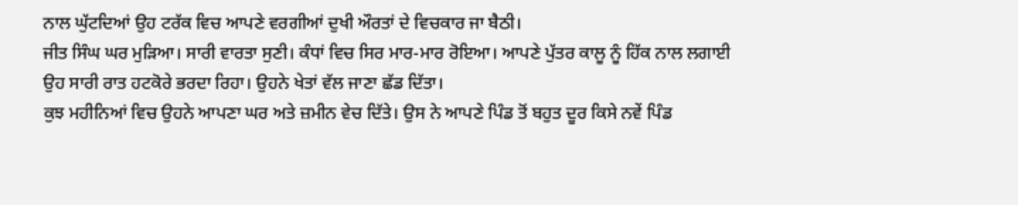ਨਾਲ ਘੁੱਟਦਿਆਂ ਉਹ ਟਰੱਕ ਵਿਚ ਆਪਣੇ ਵਰਗੀਆਂ ਦੁਖੀ ਔਰਤਾਂ ਦੇ ਵਿਚਕਾਰ ਜਾ ਬੈਠੀ।
ਜੀਤ ਸਿੰਘ ਘਰ ਮੁੜਿਆ। ਸਾਰੀ ਵਾਰਤਾ ਸੁਣੀ। ਕੰਧਾਂ ਵਿਚ ਸਿਰ ਮਾਰ-ਮਾਰ ਰੋਇਆ। ਆਪਣੇ ਪੁੱਤਰ ਕਾਲੂ ਨੂੰ ਹਿੱਕ ਨਾਲ ਲਗਾਈ ਉਹ ਸਾਰੀ ਰਾਤ ਹਟਕੋਰੇ ਭਰਦਾ ਰਿਹਾ। ਉਹਨੇ ਖੇਤਾਂ ਵੱਲ ਜਾਣਾ ਛੱਡ ਦਿੱਤਾ।
ਕੁਝ ਮਹੀਨਿਆਂ ਵਿਚ ਉਹਨੇ ਆਪਣਾ ਘਰ ਅਤੇ ਜ਼ਮੀਨ ਵੇਚ ਦਿੱਤੇ। ਉਸ ਨੇ ਆਪਣੇ ਪਿੰਡ ਤੋਂ ਬਹੁਤ ਦੂਰ ਕਿਸੇ ਨਵੇਂ ਪਿੰਡ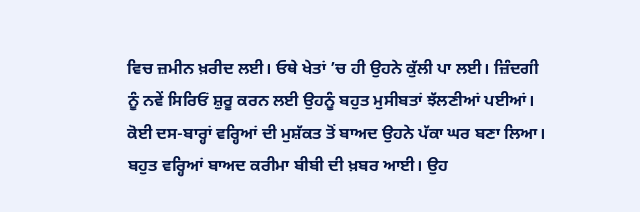ਵਿਚ ਜ਼ਮੀਨ ਖ਼ਰੀਦ ਲਈ। ਓਥੇ ਖੇਤਾਂ ’ਚ ਹੀ ਉਹਨੇ ਕੁੱਲੀ ਪਾ ਲਈ। ਜ਼ਿੰਦਗੀ ਨੂੰ ਨਵੇਂ ਸਿਰਿਓਂ ਸ਼ੁਰੂ ਕਰਨ ਲਈ ਉਹਨੂੰ ਬਹੁਤ ਮੁਸੀਬਤਾਂ ਝੱਲਣੀਆਂ ਪਈਆਂ। ਕੋਈ ਦਸ-ਬਾਰ੍ਹਾਂ ਵਰ੍ਹਿਆਂ ਦੀ ਮੁਸ਼ੱਕਤ ਤੋਂ ਬਾਅਦ ਉਹਨੇ ਪੱਕਾ ਘਰ ਬਣਾ ਲਿਆ।
ਬਹੁਤ ਵਰ੍ਹਿਆਂ ਬਾਅਦ ਕਰੀਮਾ ਬੀਬੀ ਦੀ ਖ਼ਬਰ ਆਈ। ਉਹ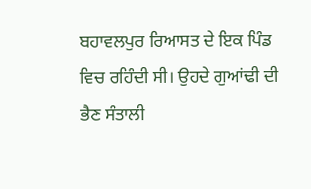ਬਹਾਵਲਪੁਰ ਰਿਆਸਤ ਦੇ ਇਕ ਪਿੰਡ ਵਿਚ ਰਹਿੰਦੀ ਸੀ। ਉਹਦੇ ਗੁਆਂਢੀ ਦੀ ਭੈਣ ਸੰਤਾਲੀ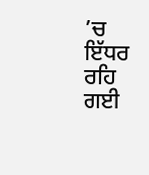’ਚ ਇੱਧਰ ਰਹਿ ਗਈ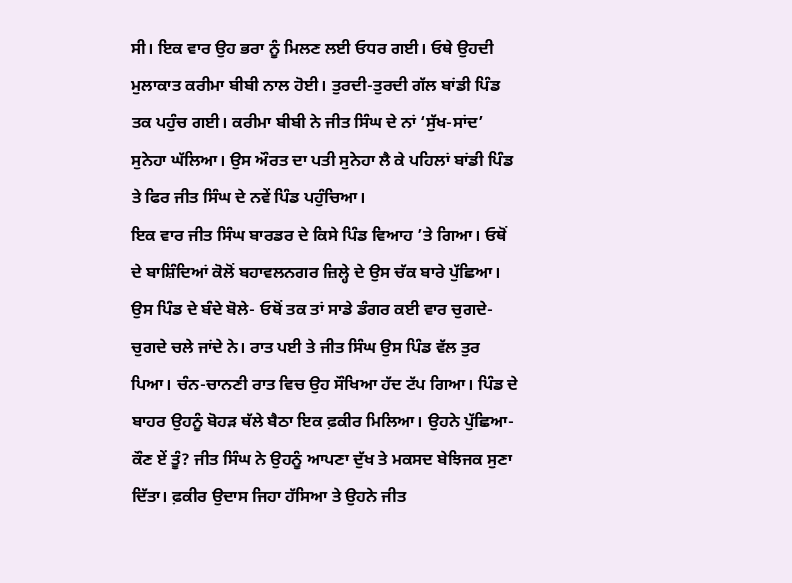ਸੀ। ਇਕ ਵਾਰ ਉਹ ਭਰਾ ਨੂੰ ਮਿਲਣ ਲਈ ਓਧਰ ਗਈ। ਓਥੇ ਉਹਦੀ ਮੁਲਾਕਾਤ ਕਰੀਮਾ ਬੀਬੀ ਨਾਲ ਹੋਈ। ਤੁਰਦੀ-ਤੁਰਦੀ ਗੱਲ ਬਾਂਡੀ ਪਿੰਡ ਤਕ ਪਹੁੰਚ ਗਈ। ਕਰੀਮਾ ਬੀਬੀ ਨੇ ਜੀਤ ਸਿੰਘ ਦੇ ਨਾਂ ‘ਸੁੱਖ-ਸਾਂਦ’ ਸੁਨੇਹਾ ਘੱਲਿਆ। ਉਸ ਔਰਤ ਦਾ ਪਤੀ ਸੁਨੇਹਾ ਲੈ ਕੇ ਪਹਿਲਾਂ ਬਾਂਡੀ ਪਿੰਡ ਤੇ ਫਿਰ ਜੀਤ ਸਿੰਘ ਦੇ ਨਵੇਂ ਪਿੰਡ ਪਹੁੰਚਿਆ।
ਇਕ ਵਾਰ ਜੀਤ ਸਿੰਘ ਬਾਰਡਰ ਦੇ ਕਿਸੇ ਪਿੰਡ ਵਿਆਹ ’ਤੇ ਗਿਆ। ਓਥੋਂ ਦੇ ਬਾਸ਼ਿੰਦਿਆਂ ਕੋਲੋਂ ਬਹਾਵਲਨਗਰ ਜ਼ਿਲ੍ਹੇ ਦੇ ਉਸ ਚੱਕ ਬਾਰੇ ਪੁੱਛਿਆ। ਉਸ ਪਿੰਡ ਦੇ ਬੰਦੇ ਬੋਲੇ- ਓਥੋਂ ਤਕ ਤਾਂ ਸਾਡੇ ਡੰਗਰ ਕਈ ਵਾਰ ਚੁਗਦੇ-ਚੁਗਦੇ ਚਲੇ ਜਾਂਦੇ ਨੇ। ਰਾਤ ਪਈ ਤੇ ਜੀਤ ਸਿੰਘ ਉਸ ਪਿੰਡ ਵੱਲ ਤੁਰ ਪਿਆ। ਚੰਨ-ਚਾਨਣੀ ਰਾਤ ਵਿਚ ਉਹ ਸੌਖਿਆ ਹੱਦ ਟੱਪ ਗਿਆ। ਪਿੰਡ ਦੇ ਬਾਹਰ ਉਹਨੂੰ ਬੋਹੜ ਥੱਲੇ ਬੈਠਾ ਇਕ ਫ਼ਕੀਰ ਮਿਲਿਆ। ਉਹਨੇ ਪੁੱਛਿਆ-ਕੌਣ ਏਂ ਤੂੰ? ਜੀਤ ਸਿੰਘ ਨੇ ਉਹਨੂੰ ਆਪਣਾ ਦੁੱਖ ਤੇ ਮਕਸਦ ਬੇਝਿਜਕ ਸੁਣਾ ਦਿੱਤਾ। ਫ਼ਕੀਰ ਉਦਾਸ ਜਿਹਾ ਹੱਸਿਆ ਤੇ ਉਹਨੇ ਜੀਤ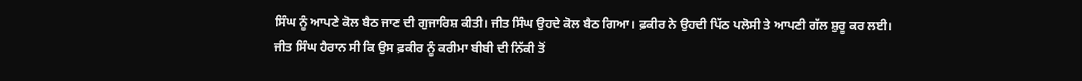ਸਿੰਘ ਨੂੰ ਆਪਣੇ ਕੋਲ ਬੈਠ ਜਾਣ ਦੀ ਗੁਜਾਰਿਸ਼ ਕੀਤੀ। ਜੀਤ ਸਿੰਘ ਉਹਦੇ ਕੋਲ ਬੈਠ ਗਿਆ। ਫ਼ਕੀਰ ਨੇ ਉਹਦੀ ਪਿੱਠ ਪਲੋਸੀ ਤੇ ਆਪਣੀ ਗੱਲ ਸ਼ੁਰੂ ਕਰ ਲਈ।
ਜੀਤ ਸਿੰਘ ਹੈਰਾਨ ਸੀ ਕਿ ਉਸ ਫ਼ਕੀਰ ਨੂੰ ਕਰੀਮਾ ਬੀਬੀ ਦੀ ਨਿੱਕੀ ਤੋਂ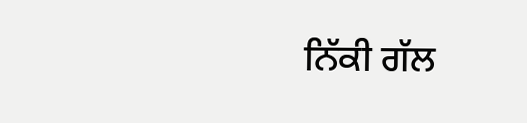ਨਿੱਕੀ ਗੱਲ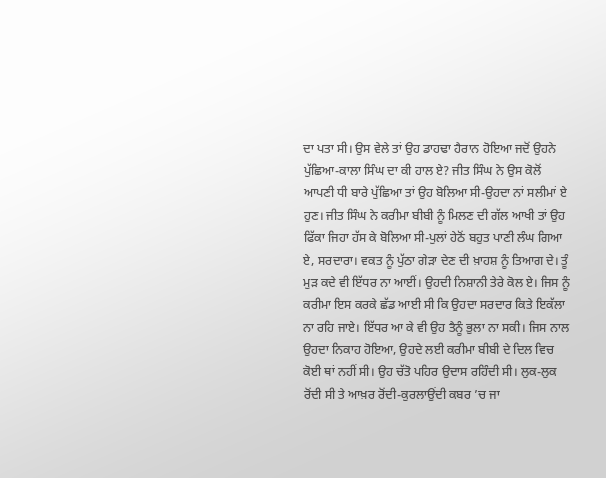ਦਾ ਪਤਾ ਸੀ। ਉਸ ਵੇਲੇ ਤਾਂ ਉਹ ਡਾਹਢਾ ਹੈਰਾਨ ਹੋਇਆ ਜਦੋਂ ਉਹਨੇ ਪੁੱਛਿਆ-ਕਾਲਾ ਸਿੰਘ ਦਾ ਕੀ ਹਾਲ ਏ? ਜੀਤ ਸਿੰਘ ਨੇ ਉਸ ਕੋਲੋਂ ਆਪਣੀ ਧੀ ਬਾਰੇ ਪੁੱਛਿਆ ਤਾਂ ਉਹ ਬੋਲਿਆ ਸੀ-ਉਹਦਾ ਨਾਂ ਸਲੀਮਾਂ ਏ ਹੁਣ। ਜੀਤ ਸਿੰਘ ਨੇ ਕਰੀਮਾ ਬੀਬੀ ਨੂੰ ਮਿਲਣ ਦੀ ਗੱਲ ਆਖੀ ਤਾਂ ਉਹ ਫਿੱਕਾ ਜਿਹਾ ਹੱਸ ਕੇ ਬੋਲਿਆ ਸੀ-ਪੁਲਾਂ ਹੇਠੋਂ ਬਹੁਤ ਪਾਣੀ ਲੰਘ ਗਿਆ ਏ, ਸਰਦਾਰਾ। ਵਕਤ ਨੂੰ ਪੁੱਠਾ ਗੇੜਾ ਦੇਣ ਦੀ ਖ਼ਾਹਸ਼ ਨੂੰ ਤਿਆਗ ਦੇ। ਤੂੰ ਮੁੜ ਕਦੇ ਵੀ ਇੱਧਰ ਨਾ ਆਈਂ। ਉਹਦੀ ਨਿਸ਼ਾਨੀ ਤੇਰੇ ਕੋਲ ਏ। ਜਿਸ ਨੂੰ ਕਰੀਮਾ ਇਸ ਕਰਕੇ ਛੱਡ ਆਈ ਸੀ ਕਿ ਉਹਦਾ ਸਰਦਾਰ ਕਿਤੇ ਇਕੱਲਾ ਨਾ ਰਹਿ ਜਾਏ। ਇੱਧਰ ਆ ਕੇ ਵੀ ਉਹ ਤੈਨੂੰ ਭੁਲਾ ਨਾ ਸਕੀ। ਜਿਸ ਨਾਲ ਉਹਦਾ ਨਿਕਾਹ ਹੋਇਆ, ਉਹਦੇ ਲਈ ਕਰੀਮਾ ਬੀਬੀ ਦੇ ਦਿਲ ਵਿਚ ਕੋਈ ਥਾਂ ਨਹੀਂ ਸੀ। ਉਹ ਚੱਤੋ ਪਹਿਰ ਉਦਾਸ ਰਹਿੰਦੀ ਸੀ। ਲੁਕ-ਲੁਕ ਰੋਂਦੀ ਸੀ ਤੇ ਆਖ਼ਰ ਰੋਂਦੀ-ਕੁਰਲਾਉਂਦੀ ਕਬਰ ’ਚ ਜਾ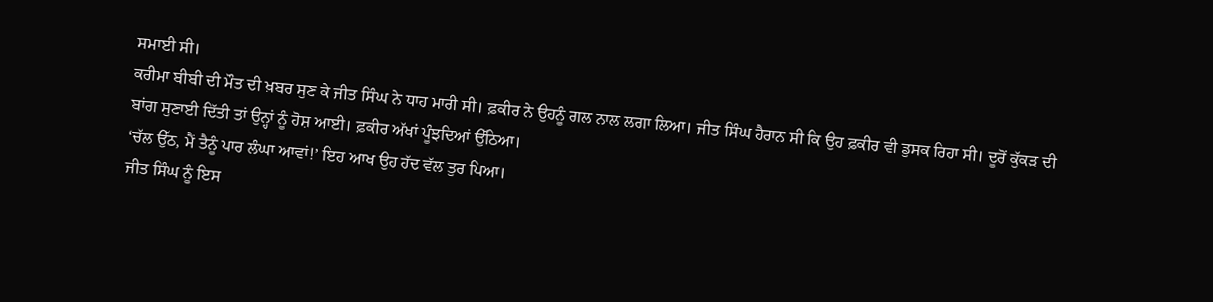ਸਮਾਈ ਸੀ।
ਕਰੀਮਾ ਬੀਬੀ ਦੀ ਮੌਤ ਦੀ ਖ਼ਬਰ ਸੁਣ ਕੇ ਜੀਤ ਸਿੰਘ ਨੇ ਧਾਹ ਮਾਰੀ ਸੀ। ਫ਼ਕੀਰ ਨੇ ਉਹਨੂੰ ਗਲ ਨਾਲ ਲਗਾ ਲਿਆ। ਜੀਤ ਸਿੰਘ ਹੈਰਾਨ ਸੀ ਕਿ ਉਹ ਫ਼ਕੀਰ ਵੀ ਡੁਸਕ ਰਿਹਾ ਸੀ। ਦੂਰੋਂ ਕੁੱਕੜ ਦੀ ਬਾਂਗ ਸੁਣਾਈ ਦਿੱਤੀ ਤਾਂ ਉਨ੍ਹਾਂ ਨੂੰ ਹੋਸ਼ ਆਈ। ਫ਼ਕੀਰ ਅੱਖਾਂ ਪੂੰਝਦਿਆਂ ਉੱਠਿਆ।
‘ਚੱਲ ਉੱਠ, ਮੈਂ ਤੈਨੂੰ ਪਾਰ ਲੰਘਾ ਆਵਾਂ!’ ਇਹ ਆਖ ਉਹ ਹੱਦ ਵੱਲ ਤੁਰ ਪਿਆ।
ਜੀਤ ਸਿੰਘ ਨੂੰ ਇਸ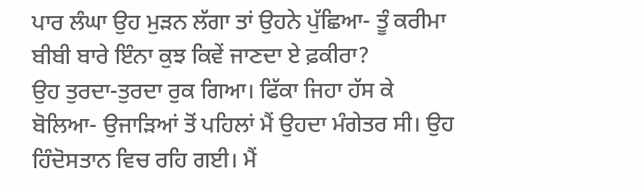ਪਾਰ ਲੰਘਾ ਉਹ ਮੁੜਨ ਲੱਗਾ ਤਾਂ ਉਹਨੇ ਪੁੱਛਿਆ- ਤੂੰ ਕਰੀਮਾ ਬੀਬੀ ਬਾਰੇ ਇੰਨਾ ਕੁਝ ਕਿਵੇਂ ਜਾਣਦਾ ਏ ਫ਼ਕੀਰਾ?
ਉਹ ਤੁਰਦਾ-ਤੁਰਦਾ ਰੁਕ ਗਿਆ। ਫਿੱਕਾ ਜਿਹਾ ਹੱਸ ਕੇ ਬੋਲਿਆ- ਉਜਾੜਿਆਂ ਤੋਂ ਪਹਿਲਾਂ ਮੈਂ ਉਹਦਾ ਮੰਗੇਤਰ ਸੀ। ਉਹ ਹਿੰਦੋਸਤਾਨ ਵਿਚ ਰਹਿ ਗਈ। ਮੈਂ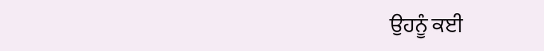ਉਹਨੂੰ ਕਈ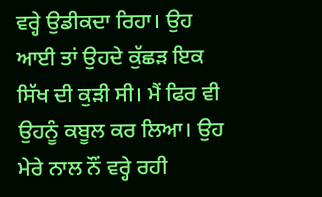ਵਰ੍ਹੇ ਉਡੀਕਦਾ ਰਿਹਾ। ਉਹ ਆਈ ਤਾਂ ਉਹਦੇ ਕੁੱਛੜ ਇਕ ਸਿੱਖ ਦੀ ਕੁੜੀ ਸੀ। ਮੈਂ ਫਿਰ ਵੀ ਉਹਨੂੰ ਕਬੂਲ ਕਰ ਲਿਆ। ਉਹ ਮੇਰੇ ਨਾਲ ਨੌਂ ਵਰ੍ਹੇ ਰਹੀ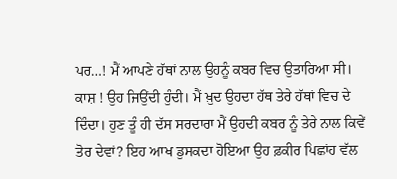ਪਰ…! ਮੈਂ ਆਪਣੇ ਹੱਥਾਂ ਨਾਲ ਉਹਨੂੰ ਕਬਰ ਵਿਚ ਉਤਾਰਿਆ ਸੀ। ਕਾਸ਼ ! ਉਹ ਜਿਉਂਦੀ ਹੁੰਦੀ। ਮੈਂ ਖ਼ੁਦ ਉਹਦਾ ਹੱਥ ਤੇਰੇ ਹੱਥਾਂ ਵਿਚ ਦੇ ਦਿੰਦਾ। ਹੁਣ ਤੂੰ ਹੀ ਦੱਸ ਸਰਦਾਰਾ ਮੈਂ ਉਹਦੀ ਕਬਰ ਨੂੰ ਤੇਰੇ ਨਾਲ ਕਿਵੇਂ ਤੋਰ ਦੇਵਾਂ? ਇਹ ਆਖ ਡੁਸਕਦਾ ਹੋਇਆ ਉਹ ਫ਼ਕੀਰ ਪਿਛਾਂਹ ਵੱਲ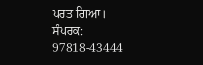ਪਰਤ ਗਿਆ।
ਸੰਪਰਕ: 97818-43444